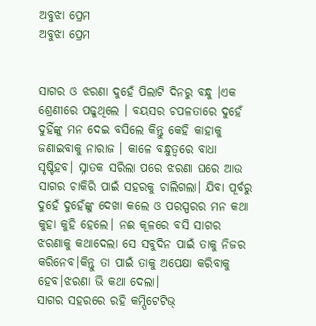ଅବୁଝା ପ୍ରେମ
ଅବୁଝା ପ୍ରେମ


ସାଗର ଓ ଝରଣା ଦୁହେଁ ପିଲାଟି ଦିନରୁ ବନ୍ଧୁ ।ଏକ ଶ୍ରେଣୀରେ ପଢୁଥିଲେ । ବୟସର ଚପଳତାରେ ଦୁହେଁ ଦୁହିଁଙ୍କୁ ମନ ଦେଇ ବସିଲେ କିନ୍ତୁ କେହି କାହାକୁ ଜଣାଇବାକୁ ନାରାଜ । କାଳେ ବନ୍ଧୁତ୍ୱରେ ବାଧା ସୃଷ୍ଟିହବ। ସ୍ନାତକ ସରିଲା ପରେ ଝରଣା ଘରେ ଆଉ ସାଗର ଚାକିରି ପାଇଁ ସହରକୁ ଚାଲିଗଲା। ଯିବା ପୂର୍ବରୁ ଦୁହେଁ ଦୁହେଁଙ୍କୁ ଦେଖା କଲେ ଓ ପରସ୍ପରର ମନ କଥା କୁହା କୁହି ହେଲେ। ନଈ କୂଳରେ ବସି ସାଗର ଝରଣାକୁ କଥାଦେଲା ସେ ସବୁଦିନ ପାଇଁ ତାକୁ ନିଜର କରିନେବ।କିନ୍ତୁ ତା ପାଇଁ ତାକୁ ଅପେକ୍ଷା କରିବାକୁ ହେବ।ଝରଣା ଭି କଥା ଦେଲା।
ସାଗର ସହରରେ ରହି କମ୍ପିଟେଟିଭ୍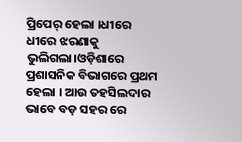ପ୍ରିପେର୍ ହେଲା ।ଧୀରେ ଧୀରେ ଝରଣାକୁ ଭୁଲିଗଲା।ଓଡ଼ିଶାରେ ପ୍ରଶାସନିକ ବିଭାଗରେ ପ୍ରଥମ ହେଲା । ଆଉ ତହସିଲଦାର ଭାବେ ବଡ଼ ସହର ରେ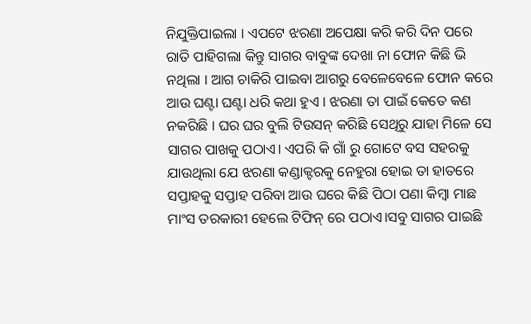ନିଯୁକ୍ତିପାଇଲା । ଏପଟେ ଝରଣା ଅପେକ୍ଷା କରି କରି ଦିନ ପରେ ରାତି ପାହିଗଲା କିନ୍ତୁ ସାଗର ବାବୁଙ୍କ ଦେଖା ନା ଫୋନ କିଛି ଭି ନଥିଲା । ଆଗ ଚାକିରି ପାଇବା ଆଗରୁ ବେଳେବେଳେ ଫୋନ କରେ ଆଉ ଘଣ୍ଟା ଘଣ୍ଟା ଧରି କଥା ହୁଏ । ଝରଣା ତା ପାଇଁ କେତେ କଣ ନକରିଛି । ଘର ଘର ବୁଲି ଟିଉସନ୍ କରିଛି ସେଥିରୁ ଯାହା ମିଳେ ସେ ସାଗର ପାଖକୁ ପଠାଏ। ଏପରି କି ଗାଁ ରୁ ଗୋଟେ ବସ ସହରକୁ ଯାଉଥିଲା ଯେ ଝରଣା କଣ୍ଡାକ୍ଟରକୁ ନେହୁରା ହୋଇ ତା ହାତରେ ସପ୍ତାହକୁ ସପ୍ତାହ ପରିବା ଆଉ ଘରେ କିଛି ପିଠା ପଣା କିମ୍ବା ମାଛ ମାଂସ ତରକାରୀ ହେଲେ ଟିଫିନ୍ ରେ ପଠାଏ।ସବୁ ସାଗର ପାଇଛି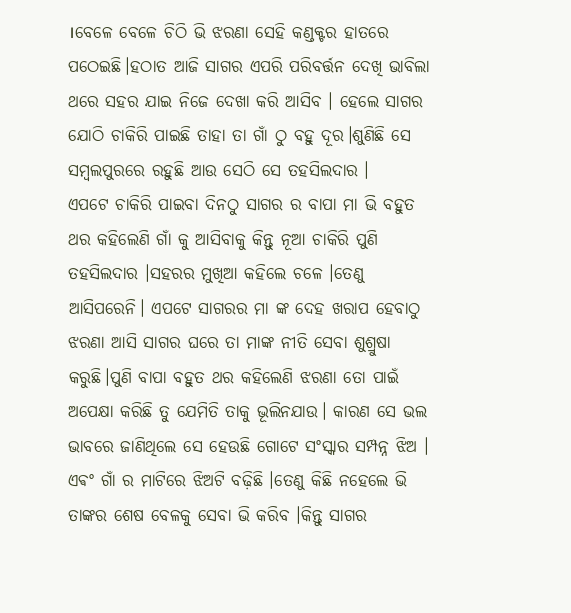।ବେଳେ ବେଳେ ଚିଠି ଭି ଝରଣା ସେହି କଣ୍ଡକ୍ଟର ହାତରେ ପଠେଇଛି।ହଠାତ ଆଜି ସାଗର ଏପରି ପରିବର୍ତ୍ତନ ଦେଖି ଭାବିଲା ଥରେ ସହର ଯାଇ ନିଜେ ଦେଖା କରି ଆସିବ । ହେଲେ ସାଗର ଯୋଠି ଚାକିରି ପାଇଛି ତାହା ତା ଗାଁ ଠୁ ବହୁ ଦୂର।ଶୁଣିଛି ସେ ସମ୍ବଲପୁରରେ ରହୁଛି ଆଉ ସେଠି ସେ ତହସିଲଦାର ।
ଏପଟେ ଚାକିରି ପାଇବା ଦିନଠୁ ସାଗର ର ବାପା ମା ଭି ବହୁତ ଥର କହିଲେଣି ଗାଁ କୁ ଆସିବାକୁ କିନ୍ତୁ ନୂଆ ଚାକିରି ପୁଣି ତହସିଲଦାର ।ସହରର ମୁଖିଆ କହିଲେ ଚଳେ ।ତେଣୁ ଆସିପରେନି। ଏପଟେ ସାଗରର ମା ଙ୍କ ଦେହ ଖରାପ ହେବାଠୁ ଝରଣା ଆସି ସାଗର ଘରେ ତା ମାଙ୍କ ନୀତି ସେବା ଶୁଶ୍ରୁଷା କରୁଛି।ପୁଣି ବାପା ବହୁତ ଥର କହିଲେଣି ଝରଣା ତୋ ପାଇଁ ଅପେକ୍ଷା କରିଛି ତୁ ଯେମିତି ତାକୁ ଭୂଲିନଯାଉ। କାରଣ ସେ ଭଲ ଭାବରେ ଜାଣିଥିଲେ ସେ ହେଉଛି ଗୋଟେ ସଂସ୍କାର ସମ୍ପନ୍ନ ଝିଅ । ଏଵଂ ଗାଁ ର ମାଟିରେ ଝିଅଟି ବଢ଼ିଛି ।ତେଣୁ କିଛି ନହେଲେ ଭି ତାଙ୍କର ଶେଷ ବେଳକୁ ସେବା ଭି କରିବ ।କିନ୍ତୁ ସାଗର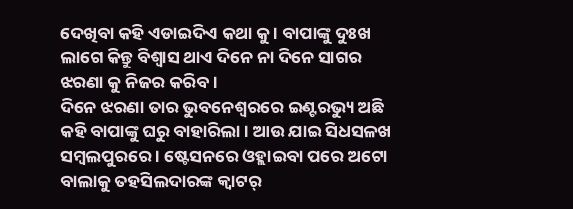ଦେଖିବା କହି ଏଡାଇଦିଏ କଥା କୁ । ବାପାଙ୍କୁ ଦୁଃଖ ଲାଗେ କିନ୍ତୁ ବିଶ୍ୱାସ ଥାଏ ଦିନେ ନା ଦିନେ ସାଗର ଝରଣା କୁ ନିଜର କରିବ ।
ଦିନେ ଝରଣା ତାର ଭୁବନେଶ୍ୱରରେ ଇଣ୍ଟରଭ୍ୟୁ ଅଛି କହି ବାପାଙ୍କୁ ଘରୁ ବାହାରିଲା । ଆଉ ଯାଇ ସିଧସଳଖ ସମ୍ବଲପୁରରେ । ଷ୍ଟେସନରେ ଓହ୍ଲାଇବା ପରେ ଅଟୋ ବାଲାକୁ ତହସିଲଦାରଙ୍କ କ୍ଵାଟର୍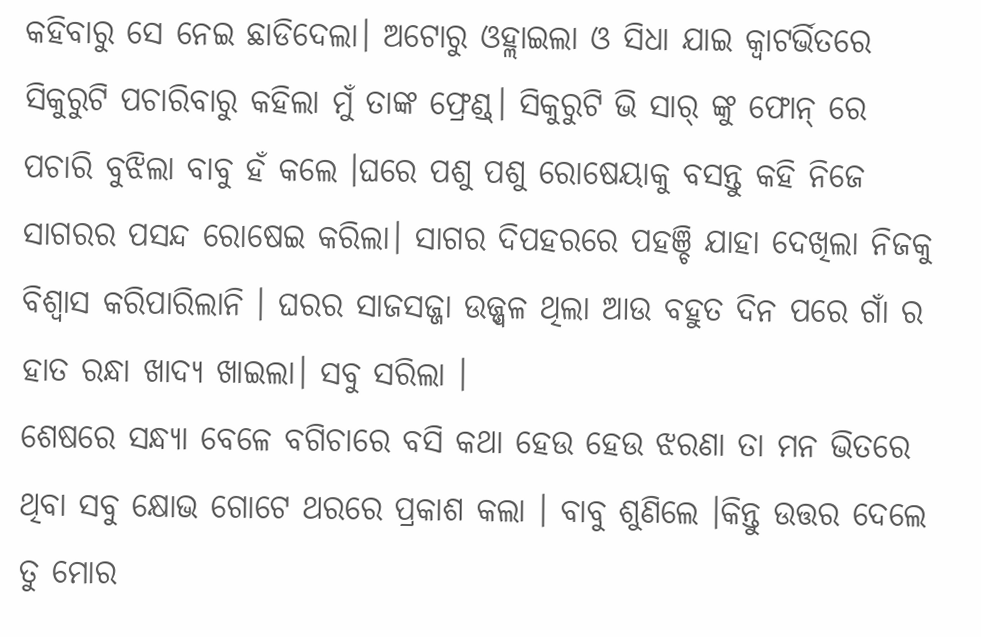କହିବାରୁ ସେ ନେଇ ଛାଡିଦେଲା। ଅଟୋରୁ ଓହ୍ଲାଇଲା ଓ ସିଧା ଯାଇ କ୍ଵାଟର୍ଭିତରେ ସିକୁରୁଟି ପଚାରିବାରୁ କହିଲା ମୁଁ ତାଙ୍କ ଫ୍ରେଣ୍ଡ୍। ସିକୁରୁଟି ଭି ସାର୍ ଙ୍କୁ ଫୋନ୍ ରେ ପଚାରି ବୁଝିଲା ବାବୁ ହଁ କଲେ ।ଘରେ ପଶୁ ପଶୁ ରୋଷେୟାକୁ ବସନ୍ତୁ କହି ନିଜେ ସାଗରର ପସନ୍ଦ ରୋଷେଇ କରିଲା। ସାଗର ଦିପହରରେ ପହଞ୍ଚି ଯାହା ଦେଖିଲା ନିଜକୁ ବିଶ୍ଵାସ କରିପାରିଲାନି । ଘରର ସାଜସଜ୍ଜା ଉଜ୍ଜ୍ବଳ ଥିଲା ଆଉ ବହୁତ ଦିନ ପରେ ଗାଁ ର ହାତ ରନ୍ଧା ଖାଦ୍ୟ ଖାଇଲା। ସବୁ ସରିଲା ।
ଶେଷରେ ସନ୍ଧ୍ୟା ବେଳେ ବଗିଚାରେ ବସି କଥା ହେଉ ହେଉ ଝରଣା ତା ମନ ଭିତରେ ଥିବା ସବୁ କ୍ଷୋଭ ଗୋଟେ ଥରରେ ପ୍ରକାଶ କଲା । ବାବୁ ଶୁଣିଲେ ।କିନ୍ତୁ ଉତ୍ତର ଦେଲେ ତୁ ମୋର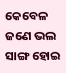କେବେଳ ଜଣେ ଭଲ ସାଙ୍ଗ ହୋଇ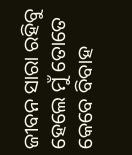ଜୀବନ ସାରା ରହିବୁ ହେଲେ ମୁଁ ତୋତେ କେବେ ବିବାହ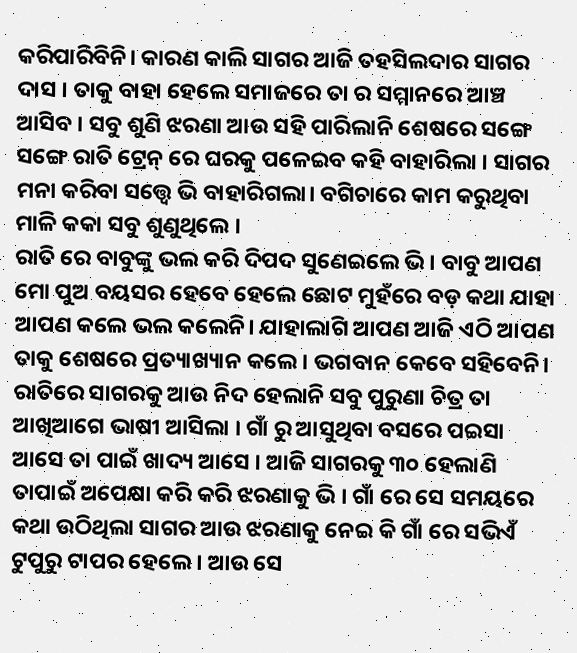କରିପାରିବିନି। କାରଣ କାଲି ସାଗର ଆଜି ତହସିଲଦାର ସାଗର ଦାସ । ତାକୁ ବାହା ହେଲେ ସମାଜରେ ତା ର ସମ୍ମାନରେ ଆଞ୍ଚ ଆସିବ । ସବୁ ଶୁଣି ଝରଣା ଆଉ ସହି ପାରିଲାନି ଶେଷରେ ସଙ୍ଗେ ସଙ୍ଗେ ରାତି ଟ୍ରେନ୍ ରେ ଘରକୁ ପଳେଇବ କହି ବାହାରିଲା । ସାଗର ମନା କରିବା ସତ୍ତ୍ବେ ଭି ବାହାରିଗଲା। ବଗିଚାରେ କାମ କରୁଥିବା ମାଳି କକା ସବୁ ଶୁଣୁଥିଲେ ।
ରାତି ରେ ବାବୁଙ୍କୁ ଭଲ କରି ଦିପଦ ସୁଣେଇଲେ ଭି। ବାବୁ ଆପଣ ମୋ ପୁଅ ବୟସର ହେବେ ହେଲେ ଛୋଟ ମୁହଁରେ ବଡ଼ କଥା ଯାହା ଆପଣ କଲେ ଭଲ କଲେନି। ଯାହାଲାଗି ଆପଣ ଆଜି ଏଠି ଆପଣ ତାକୁ ଶେଷରେ ପ୍ରତ୍ୟାଖ୍ୟାନ କଲେ । ଭଗବାନ କେବେ ସହିବେନି।
ରାତିରେ ସାଗରକୁ ଆଉ ନିଦ ହେଲାନି ସବୁ ପୁରୁଣା ଚିତ୍ର ତା ଆଖିଆଗେ ଭାଷୀ ଆସିଲା । ଗାଁ ରୁ ଆସୁଥିବା ବସରେ ପଇସା ଆସେ ତା ପାଇଁ ଖାଦ୍ୟ ଆସେ । ଆଜି ସାଗରକୁ ୩୦ ହେଲାଣି ତାପାଇଁ ଅପେକ୍ଷା କରି କରି ଝରଣାକୁ ଭି । ଗାଁ ରେ ସେ ସମୟରେ କଥା ଉଠିଥିଲା ସାଗର ଆଉ ଝରଣାକୁ ନେଇ କି ଗାଁ ରେ ସଭିଏଁ ଟୁପୁରୁ ଟାପର ହେଲେ । ଆଉ ସେ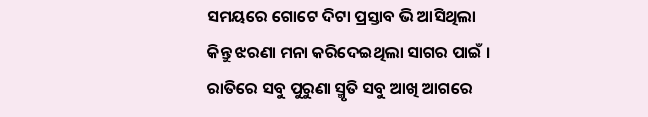ସମୟରେ ଗୋଟେ ଦିଟା ପ୍ରସ୍ତାବ ଭି ଆସିଥିଲା କିନ୍ତୁ ଝରଣା ମନା କରିଦେଇଥିଲା ସାଗର ପାଇଁ । ରାତିରେ ସବୁ ପୁରୁଣା ସ୍ମୃତି ସବୁ ଆଖି ଆଗରେ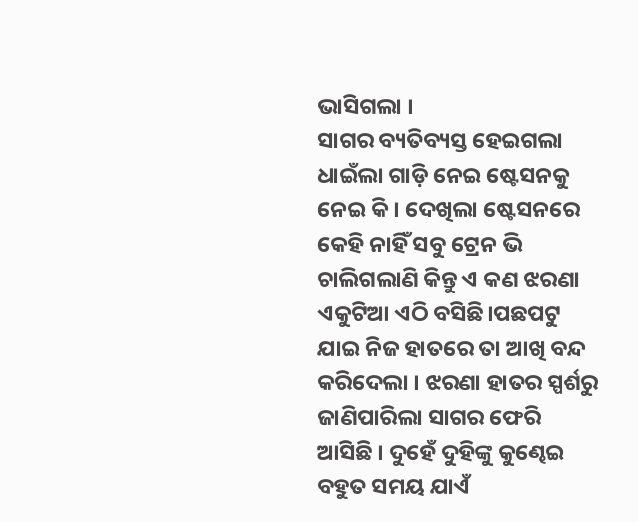ଭାସିଗଲା ।
ସାଗର ବ୍ୟତିବ୍ୟସ୍ତ ହେଇଗଲା ଧାଇଁଲା ଗାଡ଼ି ନେଇ ଷ୍ଟେସନକୁ ନେଇ କି । ଦେଖିଲା ଷ୍ଟେସନରେ କେହି ନାହିଁ ସବୁ ଟ୍ରେନ ଭି ଚାଲିଗଲାଣି କିନ୍ତୁ ଏ କଣ ଝରଣା ଏକୁଟିଆ ଏଠି ବସିଛି।ପଛପଟୁ ଯାଇ ନିଜ ହାତରେ ତା ଆଖି ବନ୍ଦ କରିଦେଲା । ଝରଣା ହାତର ସ୍ପର୍ଶରୁ ଜାଣିପାରିଲା ସାଗର ଫେରି ଆସିଛି । ଦୁହେଁ ଦୁହିଙ୍କୁ କୁଣ୍ଢେଇ ବହୁତ ସମୟ ଯାଏଁ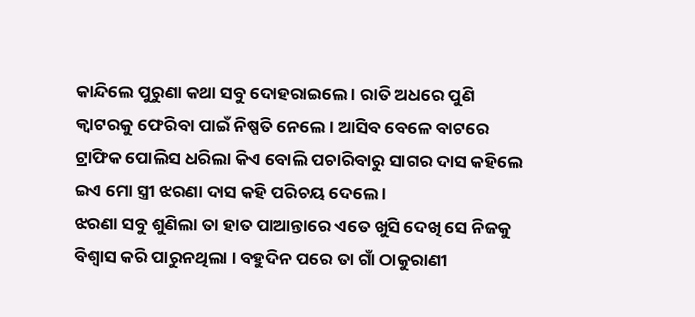କାନ୍ଦିଲେ ପୁରୁଣା କଥା ସବୁ ଦୋହରାଇଲେ । ରାତି ଅଧରେ ପୁଣି କ୍ଵାଟରକୁ ଫେରିବା ପାଇଁ ନିଷ୍ପତି ନେଲେ। ଆସିବ ବେଳେ ବାଟରେ ଟ୍ରାଫିକ ପୋଲିସ ଧରିଲା କିଏ ବୋଲି ପଚାରିବାରୁ ସାଗର ଦାସ କହିଲେ ଇଏ ମୋ ସ୍ତ୍ରୀ ଝରଣା ଦାସ କହି ପରିଚୟ ଦେଲେ ।
ଝରଣା ସବୁ ଶୁଣିଲା ତା ହାତ ପାଆନ୍ତାରେ ଏତେ ଖୁସି ଦେଖି ସେ ନିଜକୁ ବିଶ୍ଵାସ କରି ପାରୁନଥିଲା । ବହୁଦିନ ପରେ ତା ଗାଁ ଠାକୁରାଣୀ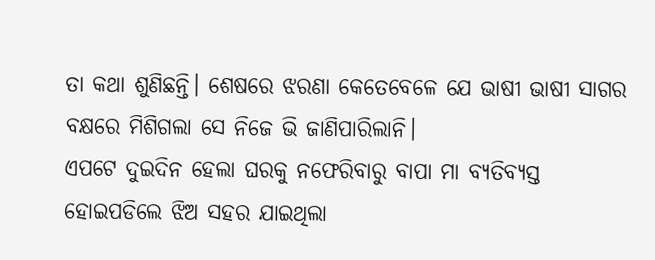ତା କଥା ଶୁଣିଛନ୍ତି। ଶେଷରେ ଝରଣା କେତେବେଳେ ଯେ ଭାଷୀ ଭାଷୀ ସାଗର ବକ୍ଷରେ ମିଶିଗଲା ସେ ନିଜେ ଭି ଜାଣିପାରିଲାନି।
ଏପଟେ ଦୁଇଦିନ ହେଲା ଘରକୁ ନଫେରିବାରୁ ବାପା ମା ବ୍ୟତିବ୍ୟସ୍ତ ହୋଇପଡିଲେ ଝିଅ ସହର ଯାଇଥିଲା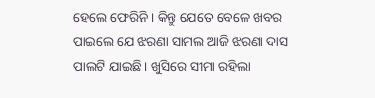ହେଲେ ଫେରିନି । କିନ୍ତୁ ଯେତେ ବେଳେ ଖବର ପାଇଲେ ଯେ ଝରଣା ସାମଲ ଆଜି ଝରଣା ଦାସ ପାଲଟି ଯାଇଛି। ଖୁସିରେ ସୀମା ରହିଲା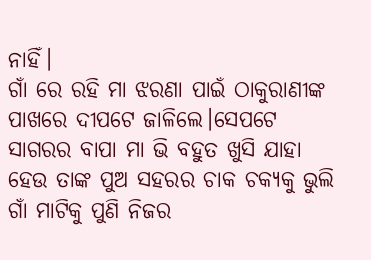ନାହିଁ।
ଗାଁ ରେ ରହି ମା ଝରଣା ପାଇଁ ଠାକୁରାଣୀଙ୍କ ପାଖରେ ଦୀପଟେ ଜାଳିଲେ।ସେପଟେ ସାଗରର ବାପା ମା ଭି ବହୁତ ଖୁସି ଯାହା ହେଉ ତାଙ୍କ ପୁଅ ସହରର ଚାକ ଚକ୍ୟକୁ ଭୁଲି ଗାଁ ମାଟିକୁ ପୁଣି ନିଜର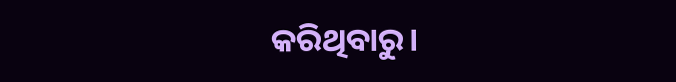କରିଥିବାରୁ।